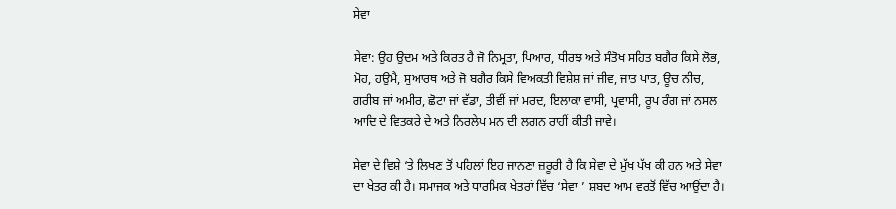ਸੇਵਾ

ਸੇਵਾ: ਉਹ ਉਦਮ ਅਤੇ ਕਿਰਤ ਹੈ ਜੋ ਨਿਮ੍ਰਤਾ, ਪਿਆਰ, ਧੀਰਝ ਅਤੇ ਸੰਤੋਖ ਸਹਿਤ ਬਗੈਰ ਕਿਸੇ ਲੋਭ, ਮੋਹ, ਹਉਮੈ, ਸੁਆਰਥ ਅਤੇ ਜੋ ਬਗੈਰ ਕਿਸੇ ਵਿਅਕਤੀ ਵਿਸ਼ੇਸ਼ ਜਾਂ ਜੀਵ, ਜਾਤ ਪਾਤ, ਊਚ ਨੀਚ, ਗਰੀਬ ਜਾਂ ਅਮੀਰ, ਛੋਟਾ ਜਾਂ ਵੱਡਾ, ਤੀਵੀਂ ਜਾਂ ਮਰਦ, ਇਲਾਕਾ ਵਾਸੀ, ਪ੍ਰਵਾਸੀ, ਰੂਪ ਰੰਗ ਜਾਂ ਨਸਲ ਆਦਿ ਦੇ ਵਿਤਕਰੇ ਦੇ ਅਤੇ ਨਿਰਲੇਪ ਮਨ ਦੀ ਲਗਨ ਰਾਹੀਂ ਕੀਤੀ ਜਾਵੇ।

ਸੇਵਾ ਦੇ ਵਿਸ਼ੇ ‘ਤੇ ਲਿਖਣ ਤੋਂ ਪਹਿਲਾਂ ਇਹ ਜਾਨਣਾ ਜ਼ਰੂਰੀ ਹੈ ਕਿ ਸੇਵਾ ਦੇ ਮੁੱਖ ਪੱਖ ਕੀ ਹਨ ਅਤੇ ਸੇਵਾ ਦਾ ਖੇਤਰ ਕੀ ਹੈ। ਸਮਾਜਕ ਅਤੇ ਧਾਰਮਿਕ ਖੇਤਰਾਂ ਵਿੱਚ ‘ਸੇਵਾ ’ ਸ਼ਬਦ ਆਮ ਵਰਤੋਂ ਵਿੱਚ ਆਉਂਦਾ ਹੈ।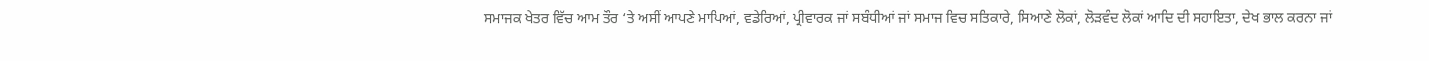ਸਮਾਜਕ ਖੇਤਰ ਵਿੱਚ ਆਮ ਤੌਰ ‘ਤੇ ਅਸੀਂ ਆਪਣੇ ਮਾਪਿਆਂ, ਵਡੇਰਿਆਂ, ਪ੍ਰੀਵਾਰਕ ਜਾਂ ਸਬੰਧੀਆਂ ਜਾਂ ਸਮਾਜ ਵਿਚ ਸਤਿਕਾਰੇ, ਸਿਆਣੇ ਲੋਕਾਂ, ਲੋੜਵੰਦ ਲੋਕਾਂ ਆਦਿ ਦੀ ਸਹਾਇਤਾ, ਦੇਖ ਭਾਲ ਕਰਨਾ ਜਾਂ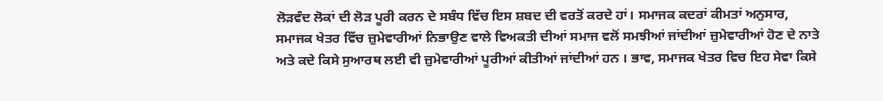ਲੋੜਵੰਦ ਲੋਕਾਂ ਦੀ ਲੋੜ ਪੂਰੀ ਕਰਨ ਦੇ ਸਬੰਧ ਵਿੱਚ ਇਸ ਸ਼ਬਦ ਦੀ ਵਰਤੋਂ ਕਰਦੇ ਹਾਂ। ਸਮਾਜਕ ਕਦਰਾਂ ਕੀਮਤਾਂ ਅਨੁਸਾਰ, ਸਮਾਜਕ ਖੇਤਰ ਵਿੱਚ ਜ਼ੁਮੇਵਾਰੀਆਂ ਨਿਭਾਉਣ ਵਾਲੇ ਵਿਅਕਤੀ ਦੀਆਂ ਸਮਾਜ ਵਲੋਂ ਸਮਝੀਆਂ ਜਾਂਦੀਆਂ ਜ਼ੁਮੇਵਾਰੀਆਂ ਹੋਣ ਦੇ ਨਾਤੇ ਅਤੇ ਕਦੇ ਕਿਸੇ ਸੁਆਰਥ ਲਈ ਵੀ ਜ਼ੁਮੇਵਾਰੀਆਂ ਪੂਰੀਆਂ ਕੀਤੀਆਂ ਜਾਂਦੀਆਂ ਹਨ । ਭਾਵ, ਸਮਾਜਕ ਖੇਤਰ ਵਿਚ ਇਹ ਸੇਵਾ ਕਿਸੇ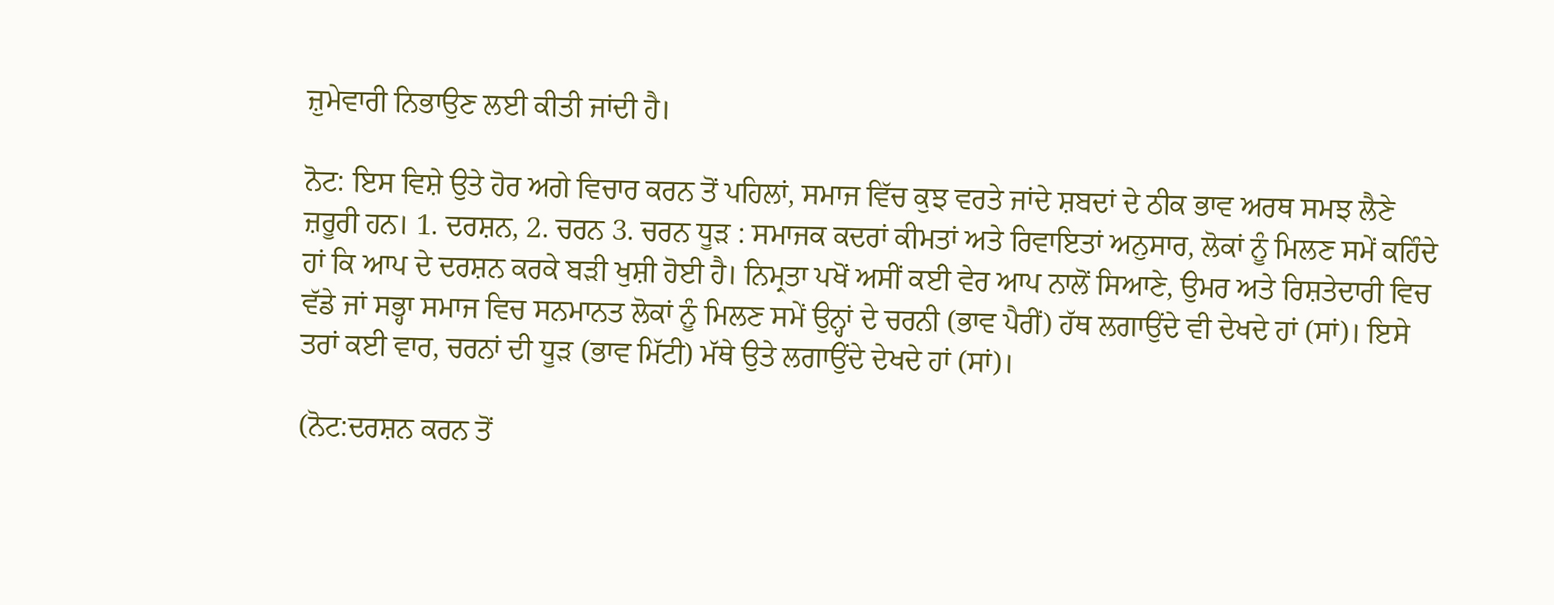ਜ਼ੁਮੇਵਾਰੀ ਨਿਭਾਉਣ ਲਈ ਕੀਤੀ ਜਾਂਦੀ ਹੈ।

ਨੋਟ: ਇਸ ਵਿਸ਼ੇ ਉਤੇ ਹੋਰ ਅਗੇ ਵਿਚਾਰ ਕਰਨ ਤੋਂ ਪਹਿਲਾਂ, ਸਮਾਜ ਵਿੱਚ ਕੁਝ ਵਰਤੇ ਜਾਂਦੇ ਸ਼ਬਦਾਂ ਦੇ ਠੀਕ ਭਾਵ ਅਰਥ ਸਮਝ ਲੈਣੇ ਜ਼ਰੂਰੀ ਹਨ। 1. ਦਰਸ਼ਨ, 2. ਚਰਨ 3. ਚਰਨ ਧੂੜ : ਸਮਾਜਕ ਕਦਰਾਂ ਕੀਮਤਾਂ ਅਤੇ ਰਿਵਾਇਤਾਂ ਅਨੁਸਾਰ, ਲੋਕਾਂ ਨੂੰ ਮਿਲਣ ਸਮੇਂ ਕਹਿੰਦੇ ਹਾਂ ਕਿ ਆਪ ਦੇ ਦਰਸ਼ਨ ਕਰਕੇ ਬੜੀ ਖੁਸ਼ੀ ਹੋਈ ਹੈ। ਨਿਮ੍ਰਤਾ ਪਖੋਂ ਅਸੀਂ ਕਈ ਵੇਰ ਆਪ ਨਾਲੋਂ ਸਿਆਣੇ, ਉਮਰ ਅਤੇ ਰਿਸ਼ਤੇਦਾਰੀ ਵਿਚ ਵੱਡੇ ਜਾਂ ਸਭ੍ਹਾ ਸਮਾਜ ਵਿਚ ਸਨਮਾਨਤ ਲੋਕਾਂ ਨੂੰ ਮਿਲਣ ਸਮੇਂ ਉਨ੍ਹਾਂ ਦੇ ਚਰਨੀ (ਭਾਵ ਪੈਰੀਂ) ਹੱਥ ਲਗਾਉਂਦੇ ਵੀ ਦੇਖਦੇ ਹਾਂ (ਸਾਂ)। ਇਸੇ ਤਰਾਂ ਕਈ ਵਾਰ, ਚਰਨਾਂ ਦੀ ਧੂੜ (ਭਾਵ ਮਿੱਟੀ) ਮੱਥੇ ਉਤੇ ਲਗਾਉਂਦੇ ਦੇਖਦੇ ਹਾਂ (ਸਾਂ)।

(ਨੋਟ:ਦਰਸ਼ਨ ਕਰਨ ਤੋਂ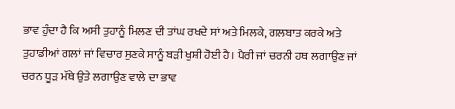ਭਾਵ ਹੁੰਦਾ ਹੈ ਕਿ ਅਸੀ ਤੁਹਾਨੂੰ ਮਿਲਣ ਦੀ ਤਾਂਘ ਰਖਦੇ ਸਾਂ ਅਤੇ ਮਿਲਕੇ, ਗਲਬਾਤ ਕਰਕੇ ਅਤੇ ਤੁਹਾਡੀਆਂ ਗਲਾਂ ਜਾਂ ਵਿਚਾਰ ਸੁਣਕੇ ਸਾਨੂੰ ਬੜੀ ਖੁਸ਼ੀ ਹੋਈ ਹੈ। ਪੈਰੀ ਜਾਂ ਚਰਨੀ ਹਥ ਲਗਾਉਣ ਜਾਂ ਚਰਨ ਧੂੜ ਮੱਥੇ ਉਤੇ ਲਗਾਉਣ ਵਾਲੇ ਦਾ ਭਾਵ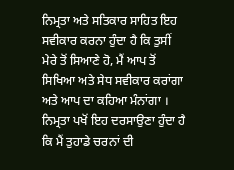ਨਿਮ੍ਰਤਾ ਅਤੇ ਸਤਿਕਾਰ ਸਾਹਿਤ ਇਹ ਸਵੀਕਾਰ ਕਰਨਾ ਹੁੰਦਾ ਹੈ ਕਿ ਤੁਸੀਂ ਮੇਰੇ ਤੋਂ ਸਿਆਣੇ ਹੋ, ਮੈਂ ਆਪ ਤੋਂ ਸਿਖਿਆ ਅਤੇ ਸੇਧ ਸਵੀਕਾਰ ਕਰਾਂਗਾ ਅਤੇ ਆਪ ਦਾ ਕਹਿਆ ਮੰਨਾਂਗਾ । ਨਿਮ੍ਰਤਾ ਪਖੋਂ ਇਹ ਦਰਸਾਉਣਾ ਹੁੰਦਾ ਹੈ ਕਿ ਮੈਂ ਤੁਹਾਡੇ ਚਰਨਾਂ ਦੀ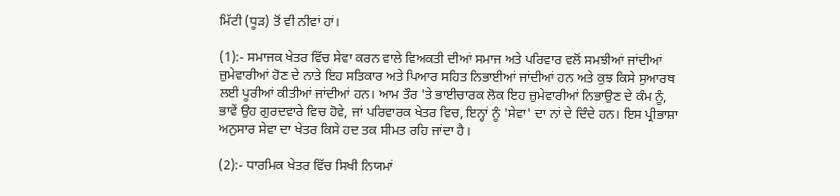ਮਿੱਟੀ (ਧੂੜ) ਤੋਂ ਵੀ ਨੀਵਾਂ ਹਾਂ।

(1):- ਸਮਾਜਕ ਖੇਤਰ ਵਿੱਚ ਸੇਵਾ ਕਰਨ ਵਾਲੇ ਵਿਅਕਤੀ ਦੀਆਂ ਸਮਾਜ ਅਤੇ ਪਰਿਵਾਰ ਵਲੋਂ ਸਮਝੀਆਂ ਜਾਂਦੀਆਂ ਜ਼ੁਮੇਵਾਰੀਆਂ ਹੋਣ ਦੇ ਨਾਤੇ ਇਹ ਸਤਿਕਾਰ ਅਤੇ ਪਿਆਰ ਸਹਿਤ ਨਿਭਾਈਆਂ ਜਾਂਦੀਆਂ ਹਨ ਅਤੇ ਕੁਝ ਕਿਸੇ ਸੁਆਰਥ ਲਈ ਪੂਰੀਆਂ ਕੀਤੀਆਂ ਜਾਂਦੀਆਂ ਹਨ। ਆਮ ਤੌਰ 'ਤੇ ਭਾਈਚਾਰਕ ਲੋਕ ਇਹ ਜ਼ੁਮੇਵਾਰੀਆਂ ਨਿਭਾਉਣ ਦੇ ਕੰਮ ਨੂੰ, ਭਾਵੇਂ ਉਹ ਗੁਰਦਵਾਰੇ ਵਿਚ ਹੋਵੇ, ਜਾਂ ਪਰਿਵਾਰਕ ਖੇਤਰ ਵਿਚ, ਇਨ੍ਹਾਂ ਨੂੰ 'ਸੇਵਾ' ਦਾ ਨਾਂ ਦੇ ਦਿੰਦੇ ਹਨ। ਇਸ ਪ੍ਰੀਭਾਸ਼ਾ ਅਨੁਸਾਰ ਸੇਵਾ ਦਾ ਖੇਤਰ ਕਿਸੇ ਹਦ ਤਕ ਸੀਮਤ ਰਹਿ ਜਾਂਦਾ ਹੈ।

(2):- ਧਾਰਮਿਕ ਖੇਤਰ ਵਿੱਚ ਸਿਖੀ ਨਿਯਮਾਂ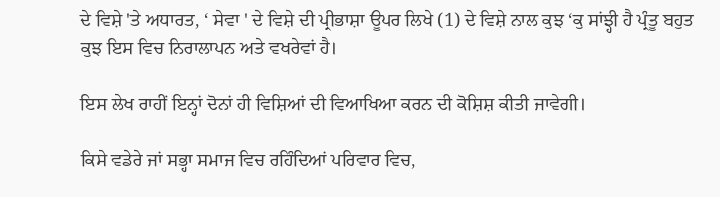ਦੇ ਵਿਸ਼ੇ 'ਤੇ ਅਧਾਰਤ, ‘ ਸੇਵਾ ' ਦੇ ਵਿਸ਼ੇ ਦੀ ਪ੍ਰੀਭਾਸ਼ਾ ਊਪਰ ਲਿਖੇ (1) ਦੇ ਵਿਸ਼ੇ ਨਾਲ ਕੁਝ ‘ਕੁ ਸਾਂਝ੍ਹੀ ਹੈ ਪ੍ਰੰਤੂ ਬਹੁਤ ਕੁਝ ਇਸ ਵਿਚ ਨਿਰਾਲਾਪਨ ਅਤੇ ਵਖਰੇਵਾਂ ਹੈ।

ਇਸ ਲੇਖ ਰਾਹੀਂ ਇਨ੍ਹਾਂ ਦੋਨਾਂ ਹੀ ਵਿਸ਼ਿਆਂ ਦੀ ਵਿਆਖਿਆ ਕਰਨ ਦੀ ਕੋਸ਼ਿਸ਼ ਕੀਤੀ ਜਾਵੇਗੀ।

ਕਿਸੇ ਵਡੇਰੇ ਜਾਂ ਸਭ੍ਹਾ ਸਮਾਜ ਵਿਚ ਰਹਿੰਦਿਆਂ ਪਰਿਵਾਰ ਵਿਚ,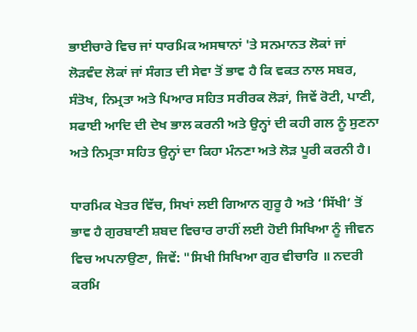ਭਾਈਚਾਰੇ ਵਿਚ ਜਾਂ ਧਾਰਮਿਕ ਅਸਥਾਨਾਂ 'ਤੇ ਸਨਮਾਨਤ ਲੋਕਾਂ ਜਾਂ ਲੋੜਵੰਦ ਲੋਕਾਂ ਜਾਂ ਸੰਗਤ ਦੀ ਸੇਵਾ ਤੋਂ ਭਾਵ ਹੈ ਕਿ ਵਕਤ ਨਾਲ ਸਬਰ, ਸੰਤੋਖ, ਨਿਮ੍ਰਤਾ ਅਤੇ ਪਿਆਰ ਸਹਿਤ ਸਰੀਰਕ ਲੋੜਾਂ, ਜਿਵੇਂ ਰੋਟੀ, ਪਾਣੀ, ਸਫਾਈ ਆਦਿ ਦੀ ਦੇਖ ਭਾਲ ਕਰਨੀ ਅਤੇ ਉਨ੍ਹਾਂ ਦੀ ਕਹੀ ਗਲ ਨੂੰ ਸੁਣਨਾ ਅਤੇ ਨਿਮ੍ਰਤਾ ਸਹਿਤ ਉਨ੍ਹਾਂ ਦਾ ਕਿਹਾ ਮੰਨਣਾ ਅਤੇ ਲੋੜ ਪੂਰੀ ਕਰਨੀ ਹੈ।

ਧਾਰਮਿਕ ਖੇਤਰ ਵਿੱਚ, ਸਿਖਾਂ ਲਈ ਗਿਆਨ ਗੁਰੂ ਹੈ ਅਤੇ ‘ਸਿੱਖੀ’ ਤੋਂ ਭਾਵ ਹੈ ਗੁਰਬਾਣੀ ਸ਼ਬਦ ਵਿਚਾਰ ਰਾਹੀਂ ਲਈ ਹੋਈ ਸਿਖਿਆ ਨੂੰ ਜੀਵਨ ਵਿਚ ਅਪਨਾਉਣਾ, ਜਿਵੇਂ: "ਸਿਖੀ ਸਿਖਿਆ ਗੁਰ ਵੀਚਾਰਿ ॥ ਨਦਰੀ ਕਰਮਿ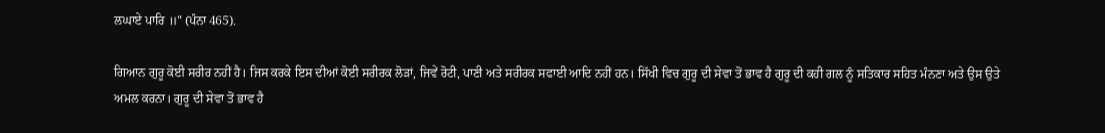ਲਘਾਏ ਪਾਰਿ ॥" (ਪੰਨਾ 465).

ਗਿਆਨ ਗੁਰੂ ਕੋਈ ਸਰੀਰ ਨਹੀਂ ਹੈ। ਜਿਸ ਕਰਕੇ ਇਸ ਦੀਆਂ ਕੋਈ ਸਰੀਰਕ ਲੋੜਾਂ, ਜਿਵੇਂ ਰੋਟੀ, ਪਾਣੀ ਅਤੇ ਸਰੀਰਕ ਸਫਾਈ ਆਦਿ ਨਹੀਂ ਹਨ। ਸਿੱਖੀ ਵਿਚ ਗੁਰੂ ਦੀ ਸੇਵਾ ਤੋਂ ਭਾਵ ਹੈ ਗੁਰੂ ਦੀ ਕਹੀ ਗਲ ਨੂੰ ਸਤਿਕਾਰ ਸਹਿਤ ਮੰਨਣਾ ਅਤੇ ਉਸ ਉਤੇ ਅਮਲ ਕਰਨਾ। ਗੁਰੂ ਦੀ ਸੇਵਾ ਤੋਂ ਭਾਵ ਹੈ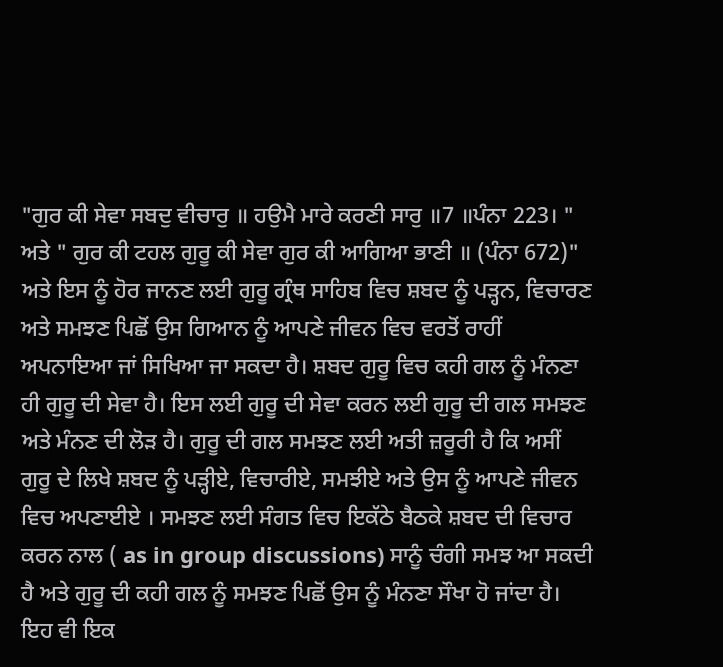"ਗੁਰ ਕੀ ਸੇਵਾ ਸਬਦੁ ਵੀਚਾਰੁ ॥ ਹਉਮੈ ਮਾਰੇ ਕਰਣੀ ਸਾਰੁ ॥7 ॥ਪੰਨਾ 223। " ਅਤੇ " ਗੁਰ ਕੀ ਟਹਲ ਗੁਰੂ ਕੀ ਸੇਵਾ ਗੁਰ ਕੀ ਆਗਿਆ ਭਾਣੀ ॥ (ਪੰਨਾ 672)" ਅਤੇ ਇਸ ਨੂੰ ਹੋਰ ਜਾਨਣ ਲਈ ਗੁਰੂ ਗ੍ਰੰਥ ਸਾਹਿਬ ਵਿਚ ਸ਼ਬਦ ਨੂੰ ਪੜ੍ਹਨ, ਵਿਚਾਰਣ ਅਤੇ ਸਮਝਣ ਪਿਛੋਂ ਉਸ ਗਿਆਨ ਨੂੰ ਆਪਣੇ ਜੀਵਨ ਵਿਚ ਵਰਤੋਂ ਰਾਹੀਂ ਅਪਨਾਇਆ ਜਾਂ ਸਿਖਿਆ ਜਾ ਸਕਦਾ ਹੈ। ਸ਼ਬਦ ਗੁਰੂ ਵਿਚ ਕਹੀ ਗਲ ਨੂੰ ਮੰਨਣਾ ਹੀ ਗੁਰੂ ਦੀ ਸੇਵਾ ਹੈ। ਇਸ ਲਈ ਗੁਰੂ ਦੀ ਸੇਵਾ ਕਰਨ ਲਈ ਗੁਰੂ ਦੀ ਗਲ ਸਮਝਣ ਅਤੇ ਮੰਨਣ ਦੀ ਲੋੜ ਹੈ। ਗੁਰੂ ਦੀ ਗਲ ਸਮਝਣ ਲਈ ਅਤੀ ਜ਼ਰੂਰੀ ਹੈ ਕਿ ਅਸੀਂ ਗੁਰੂ ਦੇ ਲਿਖੇ ਸ਼ਬਦ ਨੂੰ ਪੜ੍ਹੀਏ, ਵਿਚਾਰੀਏ, ਸਮਝੀਏ ਅਤੇ ਉਸ ਨੂੰ ਆਪਣੇ ਜੀਵਨ ਵਿਚ ਅਪਣਾਈਏ । ਸਮਝਣ ਲਈ ਸੰਗਤ ਵਿਚ ਇਕੱਠੇ ਬੈਠਕੇ ਸ਼ਬਦ ਦੀ ਵਿਚਾਰ ਕਰਨ ਨਾਲ ( as in group discussions) ਸਾਨੂੰ ਚੰਗੀ ਸਮਝ ਆ ਸਕਦੀ ਹੈ ਅਤੇ ਗੁਰੂ ਦੀ ਕਹੀ ਗਲ ਨੂੰ ਸਮਝਣ ਪਿਛੋਂ ਉਸ ਨੂੰ ਮੰਨਣਾ ਸੌਖਾ ਹੋ ਜਾਂਦਾ ਹੈ। ਇਹ ਵੀ ਇਕ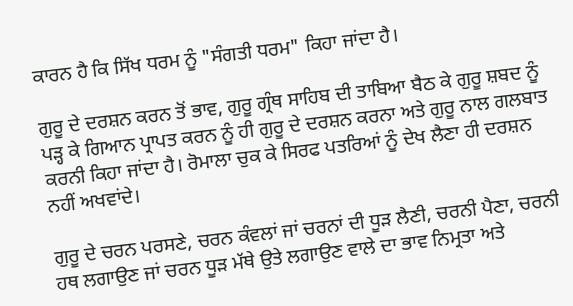ਕਾਰਨ ਹੈ ਕਿ ਸਿੱਖ ਧਰਮ ਨੂੰ "ਸੰਗਤੀ ਧਰਮ" ਕਿਹਾ ਜਾਂਦਾ ਹੈ।

ਗੁਰੂ ਦੇ ਦਰਸ਼ਨ ਕਰਨ ਤੋਂ ਭਾਵ, ਗੁਰੂ ਗ੍ਰੰਥ ਸਾਹਿਬ ਦੀ ਤਾਬਿਆ ਬੈਠ ਕੇ ਗੁਰੂ ਸ਼ਬਦ ਨੂੰ ਪੜ੍ਹ ਕੇ ਗਿਆਨ ਪ੍ਰਾਪਤ ਕਰਨ ਨੂੰ ਹੀ ਗੁਰੂ ਦੇ ਦਰਸ਼ਨ ਕਰਨਾ ਅਤੇ ਗੁਰੂ ਨਾਲ ਗਲਬਾਤ ਕਰਨੀ ਕਿਹਾ ਜਾਂਦਾ ਹੈ। ਰੋਮਾਲਾ ਚੁਕ ਕੇ ਸਿਰਫ ਪਤਰਿਆਂ ਨੂੰ ਦੇਖ ਲੈਣਾ ਹੀ ਦਰਸ਼ਨ ਨਹੀਂ ਅਖਵਾਂਦੇ।

ਗੁਰੂ ਦੇ ਚਰਨ ਪਰਸਣੇ, ਚਰਨ ਕੰਵਲਾਂ ਜਾਂ ਚਰਨਾਂ ਦੀ ਧੂੜ ਲੈਣੀ, ਚਰਨੀ ਪੈਣਾ, ਚਰਨੀ ਹਥ ਲਗਾਉਣ ਜਾਂ ਚਰਨ ਧੂੜ ਮੱਥੇ ਉਤੇ ਲਗਾਉਣ ਵਾਲੇ ਦਾ ਭਾਵ ਨਿਮ੍ਰਤਾ ਅਤੇ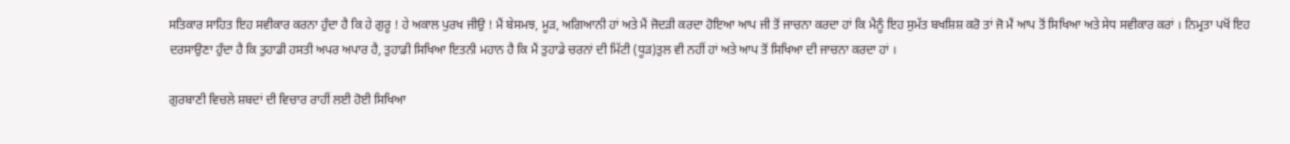ਸਤਿਕਾਰ ਸਾਹਿਤ ਇਹ ਸਵੀਕਾਰ ਕਰਨਾ ਹੁੰਦਾ ਹੈ ਕਿ ਹੇ ਗੁਰੂ ! ਹੇ ਅਕਾਲ ਪੁਰਖ ਜੀਉ ! ਮੈਂ ਬੇਸਮਝ, ਮੂੜ, ਅਗਿਆਨੀ ਹਾਂ ਅਤੇ ਮੈਂ ਜੋਦੜੀ ਕਰਦਾ ਹੋਇਆ ਆਪ ਜੀ ਤੋਂ ਜਾਚਨਾ ਕਰਦਾ ਹਾਂ ਕਿ ਮੈਨੂੰ ਇਹ ਸੁਮੱਤ ਬਖਸ਼ਿਸ਼ ਕਰੋ ਤਾਂ ਜੋ ਮੈਂ ਆਪ ਤੋਂ ਸਿਖਿਆ ਅਤੇ ਸੇਧ ਸਵੀਕਾਰ ਕਰਾਂ । ਨਿਮ੍ਰਤਾ ਪਖੋਂ ਇਹ ਦਰਸਾਉਣਾ ਹੁੰਦਾ ਹੈ ਕਿ ਤੁਹਾਡੀ ਹਸਤੀ ਅਪਰ ਅਪਾਰ ਹੈ, ਤੁਹਾਡੀ ਸਿਖਿਆ ਇਤਨੀ ਮਹਾਨ ਹੈ ਕਿ ਮੈਂ ਤੁਹਾਡੇ ਚਰਨਾਂ ਦੀ ਮਿੱਟੀ (ਧੂੜ)ਤੁਲ ਵੀ ਨਹੀਂ ਹਾਂ ਅਤੇ ਆਪ ਤੋਂ ਸਿਖਿਆ ਦੀ ਜਾਚਨਾ ਕਰਦਾ ਹਾਂ ।

ਗੁਰਬਾਣੀ ਵਿਚਲੇ ਸ਼ਬਦਾਂ ਦੀ ਵਿਚਾਰ ਰਾਹੀਂ ਲਈ ਹੋਈ ਸਿਖਿਆ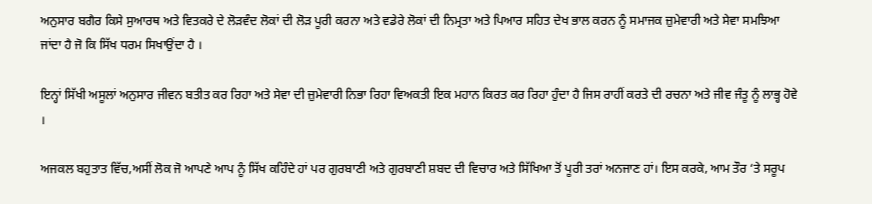ਅਨੁਸਾਰ ਬਗੈਰ ਕਿਸੇ ਸੁਆਰਥ ਅਤੇ ਵਿਤਕਰੇ ਦੇ ਲੋੜਵੰਦ ਲੋਕਾਂ ਦੀ ਲੋੜ ਪੂਰੀ ਕਰਨਾ ਅਤੇ ਵਡੇਰੇ ਲੋਕਾਂ ਦੀ ਨਿਮ੍ਰਤਾ ਅਤੇ ਪਿਆਰ ਸਹਿਤ ਦੇਖ ਭਾਲ ਕਰਨ ਨੂੰ ਸਮਾਜਕ ਜ਼ੁਮੇਵਾਰੀ ਅਤੇ ਸੇਵਾ ਸਮਝਿਆ ਜਾਂਦਾ ਹੈ ਜੋ ਕਿ ਸਿੱਖ ਧਰਮ ਸਿਖਾਉਂਦਾ ਹੈ ।

ਇਨ੍ਹਾਂ ਸਿੱਖੀ ਅਸੂਲਾਂ ਅਨੁਸਾਰ ਜੀਵਨ ਬਤੀਤ ਕਰ ਰਿਹਾ ਅਤੇ ਸੇਵਾ ਦੀ ਜ਼ੁਮੇਵਾਰੀ ਨਿਭਾ ਰਿਹਾ ਵਿਅਕਤੀ ਇਕ ਮਹਾਨ ਕਿਰਤ ਕਰ ਰਿਹਾ ਹੁੰਦਾ ਹੈ ਜਿਸ ਰਾਹੀਂ ਕਰਤੇ ਦੀ ਰਚਨਾ ਅਤੇ ਜੀਵ ਜੰਤੂ ਨੂੰ ਲਾਭ੍ਹ ਹੋਵੇ ।

ਅਜਕਲ ਬਹੁਤਾਤ ਵਿੱਚ,ਅਸੀਂ ਲੋਕ ਜੋ ਆਪਣੇ ਆਪ ਨੂੰ ਸਿੱਖ ਕਹਿੰਦੇ ਹਾਂ ਪਰ ਗੁਰਬਾਣੀ ਅਤੇ ਗੁਰਬਾਣੀ ਸ਼ਬਦ ਦੀ ਵਿਚਾਰ ਅਤੇ ਸਿੱਖਿਆ ਤੋਂ ਪੂਰੀ ਤਰਾਂ ਅਨਜਾਣ ਹਾਂ। ਇਸ ਕਰਕੇ, ਆਮ ਤੌਰ ‘ਤੇ ਸਰੂਪ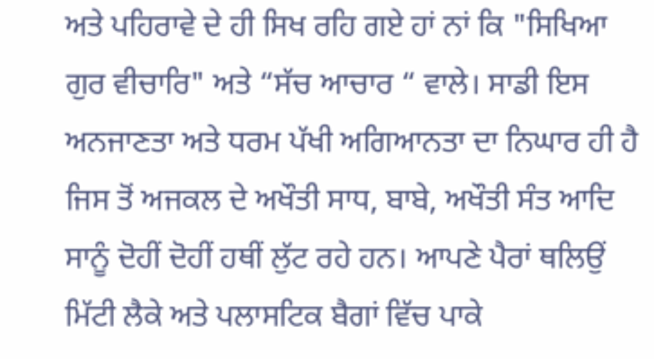ਅਤੇ ਪਹਿਰਾਵੇ ਦੇ ਹੀ ਸਿਖ ਰਹਿ ਗਏ ਹਾਂ ਨਾਂ ਕਿ "ਸਿਖਿਆ ਗੁਰ ਵੀਚਾਰਿ" ਅਤੇ “ਸੱਚ ਆਚਾਰ “ ਵਾਲੇ। ਸਾਡੀ ਇਸ ਅਨਜਾਣਤਾ ਅਤੇ ਧਰਮ ਪੱਖੀ ਅਗਿਆਨਤਾ ਦਾ ਨਿਘਾਰ ਹੀ ਹੈ ਜਿਸ ਤੋਂ ਅਜਕਲ ਦੇ ਅਖੌਤੀ ਸਾਧ, ਬਾਬੇ, ਅਖੌਤੀ ਸੰਤ ਆਦਿ ਸਾਨੂੰ ਦੋਹੀਂ ਦੋਹੀਂ ਹਥੀਂ ਲੁੱਟ ਰਹੇ ਹਨ। ਆਪਣੇ ਪੈਰਾਂ ਥਲਿਉਂ ਮਿੱਟੀ ਲੈਕੇ ਅਤੇ ਪਲਾਸਟਿਕ ਬੈਗਾਂ ਵਿੱਚ ਪਾਕੇ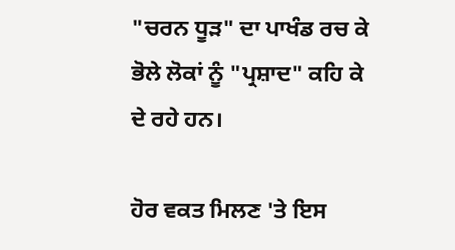"ਚਰਨ ਧੂੜ" ਦਾ ਪਾਖੰਡ ਰਚ ਕੇ ਭੋਲੇ ਲੋਕਾਂ ਨੂੰ "ਪ੍ਰਸ਼ਾਦ" ਕਹਿ ਕੇ ਦੇ ਰਹੇ ਹਨ।

ਹੋਰ ਵਕਤ ਮਿਲਣ 'ਤੇ ਇਸ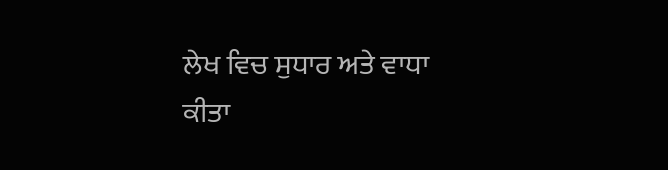ਲੇਖ ਵਿਚ ਸੁਧਾਰ ਅਤੇ ਵਾਧਾ ਕੀਤਾ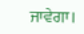ਜਾਵੇਗਾ।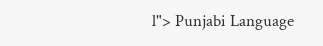l"> Punjabi Language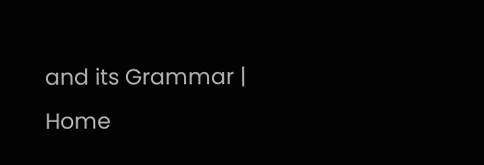and its Grammar | Home